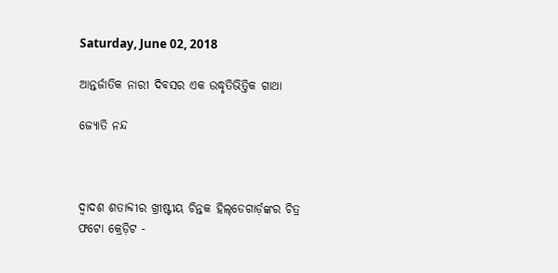Saturday, June 02, 2018

ଆନ୍ତର୍ଜାତିକ ନାରୀ ଦିବସର ଏକ ଉଦ୍ଧୃତିଭିତ୍ତିକ ଗାଥା

ଜ୍ୟୋତି ନନ୍ଦ



ଦ୍ୱାଦଶ ଶତାବ୍ଦୀର ଖ୍ରୀଷ୍ଟୀୟ ଚିନ୍ତକ ହିଲ୍‌ଡେଗାର୍ଡ଼ଙ୍କର ଚିତ୍ର
ଫଟୋ କ୍ରେଡ଼ିଟ -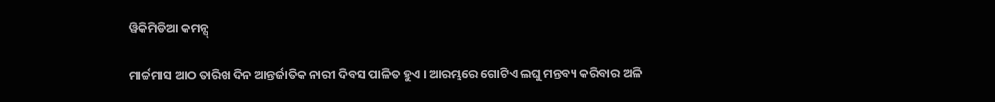ୱିକିମିଡିଆ କମନ୍ସ୍

ମାର୍ଚ୍ଚମାସ ଆଠ ତାରିଖ ଦିନ ଆନ୍ତର୍ଜାତିକ ନାରୀ ଦିବସ ପାଳିତ ହୁଏ । ଆରମ୍ଭରେ ଗୋଟିଏ ଲଘୁ ମନ୍ତବ୍ୟ କରିବାର ଅଳି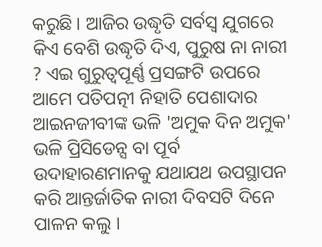କରୁଛି । ଆଜିର ଉଦ୍ଧୃତି ସର୍ବସ୍ୱ ଯୁଗରେ କିଏ ବେଶି ଉଦ୍ଧୃତି ଦିଏ, ପୁରୁଷ ନା ନାରୀ ? ଏଇ ଗୁରୁତ୍ୱପୂର୍ଣ୍ଣ ପ୍ରସଙ୍ଗଟି ଉପରେ ଆମେ ପତିପତ୍ନୀ ନିହାତି ପେଶାଦାର ଆଇନଜୀବୀଙ୍କ ଭଳି 'ଅମୁକ ଦିନ ଅମୁକ' ଭଳି ପ୍ରିସିଡେନ୍ସ ବା ପୂର୍ବ ଉଦାହାରଣମାନକୁ ଯଥାଯଥ ଉପସ୍ଥାପନ କରି ଆନ୍ତର୍ଜାତିକ ନାରୀ ଦିବସଟି ଦିନେ ପାଳନ କଲୁ ।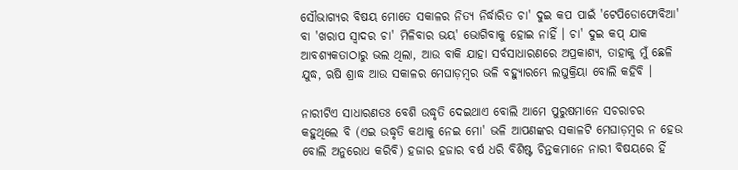ସୌଭାଗ୍ୟର ବିଷୟ ମୋତେ ସକାଳର ନିତ୍ୟ ନିର୍ଦ୍ଧାରିତ ଚା' ଦୁଇ କପ ପାଇଁ 'ଟେପିଡୋଫୋବିଆ' ବା 'ଖରାପ ସ୍ୱାଦର ଚା' ମିଳିବାର ଭୟ' ଭୋଗିବାକୁ ହୋଇ ନାହିଁ । ଚା' ଦୁଇ କପ୍ ଯାକ ଆବଶ୍ୟକତାଠାରୁ ଭଲ ଥିଲା, ଆଉ ବାକି ଯାହା ସର୍ବସାଧାରଣରେ ଅପ୍ରକାଶ୍ୟ, ତାହାକୁ ମୁଁ ଛେଳି ଯୁଦ୍ଧ, ଋଷି ଶ୍ରାଦ୍ଧ ଆଉ ସକାଳର ମେଘାଡ଼ମ୍ବର ଭଳି ବହ୍ୟୁାରମ୍ଭେ ଲଘୁକ୍ରିୟା ବୋଲି କହିବି ।

ନାରୀଟିଏ ସାଧାରଣତଃ ବେଶି ଉଦ୍ଧୃତି ଦେଇଥାଏ ବୋଲି ଆମେ ପୁରୁଷମାନେ ସଚରାଚର କହୁଥିଲେ ବି (ଏଇ ଉଦ୍ଧୃତି କଥାକୁ ନେଇ ମୋ' ଭଳି ଆପଣଙ୍କର ସକାଳଟି ମେଘାଡ଼ମ୍ବର ନ ହେଉ ବୋଲି ଅନୁରୋଧ କରିବି) ହଜାର ହଜାର ବର୍ଷ ଧରି ବିଶିଷ୍ଟ ଚିନ୍ତକମାନେ ନାରୀ ବିଷୟରେ ହିଁ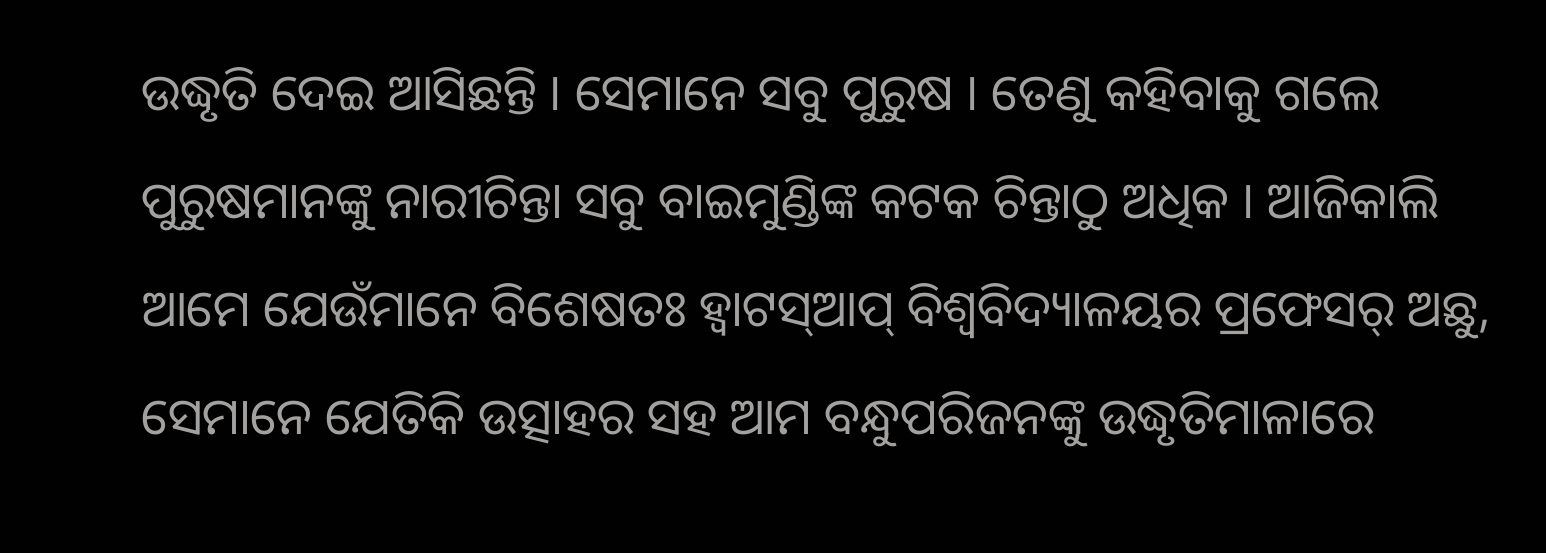ଉଦ୍ଧୃତି ଦେଇ ଆସିଛନ୍ତି । ସେମାନେ ସବୁ ପୁରୁଷ । ତେଣୁ କହିବାକୁ ଗଲେ ପୁରୁଷମାନଙ୍କୁ ନାରୀଚିନ୍ତା ସବୁ ବାଇମୁଣ୍ଡିଙ୍କ କଟକ ଚିନ୍ତାଠୁ ଅଧିକ । ଆଜିକାଲି ଆମେ ଯେଉଁମାନେ ବିଶେଷତଃ ହ୍ୱାଟସ୍‌ଆପ୍ ବିଶ୍ୱବିଦ୍ୟାଳୟର ପ୍ରଫେସର୍ ଅଛୁ, ସେମାନେ ଯେତିକି ଉତ୍ସାହର ସହ ଆମ ବନ୍ଧୁପରିଜନଙ୍କୁ ଉଦ୍ଧୃତିମାଳାରେ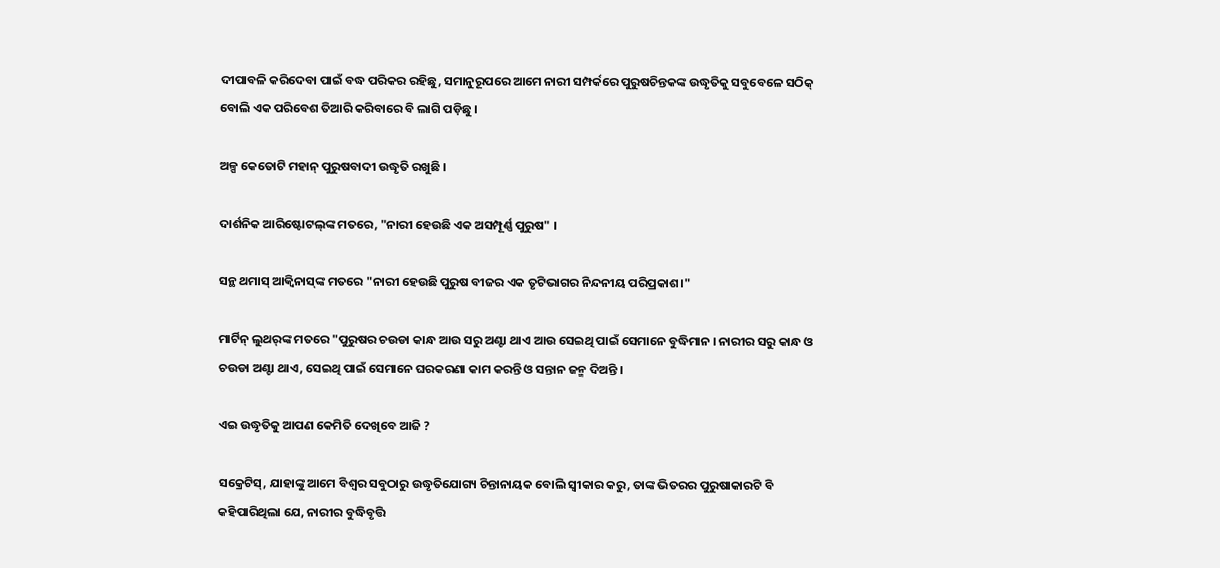ଦୀପାବଳି କରିଦେବା ପାଇଁ ବଦ୍ଧ ପରିକର ରହିଛୁ, ସମାନୁରୂପରେ ଆମେ ନାରୀ ସମ୍ପର୍କରେ ପୁରୁଷଚିନ୍ତକଙ୍କ ଉଦ୍ଧୃତିକୁ ସବୁବେଳେ ସଠିକ୍ ବୋଲି ଏକ ପରିବେଶ ତିଆରି କରିବାରେ ବି ଲାଗି ପଡ଼ିଛୁ ।

ଅଳ୍ପ କେତୋଟି ମହାନ୍ ପୁରୁଷବାଦୀ ଉଦ୍ଧୃତି ରଖୁଛି ।

ଦାର୍ଶନିକ ଆରିଷ୍ଟୋଟଲ୍‌ଙ୍କ ମତରେ, "ନାରୀ ହେଉଛି ଏକ ଅସମ୍ପୂର୍ଣ୍ଣ ପୁରୁଷ" ।

ସନ୍ଥ ଥମାସ୍ ଆକ୍ୱିନାସ୍‌ଙ୍କ ମତରେ "ନାରୀ ହେଉଛି ପୁରୁଷ ବୀଜର ଏକ ତୃଟିଭାଗର ନିନ୍ଦନୀୟ ପରିପ୍ରକାଶ।"

ମାର୍ଟିନ୍ ଲୁଥର୍‌ଙ୍କ ମତରେ "ପୁରୁଷର ଚଉଡା କାନ୍ଧ ଆଉ ସରୁ ଅଣ୍ଟା ଥାଏ ଆଉ ସେଇଥି ପାଇଁ ସେମାନେ ବୁଦ୍ଧିମାନ । ନାରୀର ସରୁ କାନ୍ଧ ଓ ଚଉଡା ଅଣ୍ଟା ଥାଏ, ସେଇଥି ପାଇଁ ସେମାନେ ଘରକରଣା କାମ କରନ୍ତି ଓ ସନ୍ତାନ ଜନ୍ମ ଦିଅନ୍ତି ।

ଏଇ ଉଦ୍ଧୃତିକୁ ଆପଣ କେମିତି ଦେଖିବେ ଆଜି ?

ସକ୍ରେଟିସ୍, ଯାହାଙ୍କୁ ଆମେ ବିଶ୍ୱର ସବୁଠାରୁ ଉଦ୍ଧୃତିଯୋଗ୍ୟ ଚିନ୍ତାନାୟକ ବୋଲି ସ୍ୱୀକାର କରୁ, ତାଙ୍କ ଭିତରର ପୁରୁଷାକାରଟି ବି କହିପାରିଥିଲା ଯେ, ନାରୀର ବୁଦ୍ଧିବୃତ୍ତି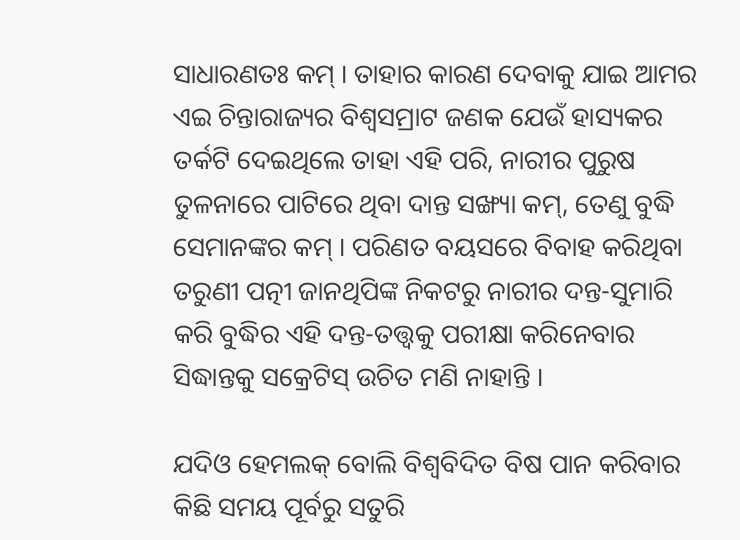ସାଧାରଣତଃ କମ୍ । ତାହାର କାରଣ ଦେବାକୁ ଯାଇ ଆମର ଏଇ ଚିନ୍ତାରାଜ୍ୟର ବିଶ୍ୱସମ୍ରାଟ ଜଣକ ଯେଉଁ ହାସ୍ୟକର ତର୍କଟି ଦେଇଥିଲେ ତାହା ଏହି ପରି, ନାରୀର ପୁରୁଷ ତୁଳନାରେ ପାଟିରେ ଥିବା ଦାନ୍ତ ସଙ୍ଖ୍ୟା କମ୍, ତେଣୁ ବୁଦ୍ଧି ସେମାନଙ୍କର କମ୍ । ପରିଣତ ବୟସରେ ବିବାହ କରିଥିବା ତରୁଣୀ ପତ୍ନୀ ଜାନଥିପିଙ୍କ ନିକଟରୁ ନାରୀର ଦନ୍ତ-ସୁମାରି କରି ବୁଦ୍ଧିର ଏହି ଦନ୍ତ-ତତ୍ତ୍ୱକୁ ପରୀକ୍ଷା କରିନେବାର ସିଦ୍ଧାନ୍ତକୁ ସକ୍ରେଟିସ୍ ଉଚିତ ମଣି ନାହାନ୍ତି ।

ଯଦିଓ ହେମଲକ୍ ବୋଲି ବିଶ୍ୱବିଦିତ ବିଷ ପାନ କରିବାର କିଛି ସମୟ ପୂର୍ବରୁ ସତୁରି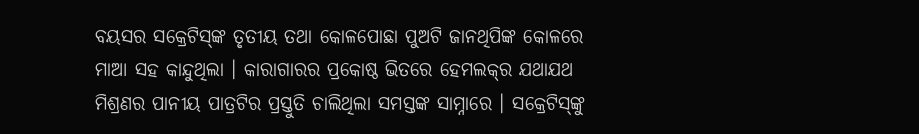ବୟସର ସକ୍ରେଟିସ୍‌ଙ୍କ ତୃତୀୟ ତଥା କୋଳପୋଛା ପୁଅଟି ଜାନଥିପିଙ୍କ କୋଳରେ ମାଆ ସହ କାନ୍ଦୁଥିଲା । କାରାଗାରର ପ୍ରକୋଷ୍ଠ ଭିତରେ ହେମଲକ୍‌ର ଯଥାଯଥ ମିଶ୍ରଣର ପାନୀୟ ପାତ୍ରଟିର ପ୍ରସ୍ତୁତି ଚାଲିଥିଲା ସମସ୍ତଙ୍କ ସାମ୍ନାରେ । ସକ୍ରେଟିସ୍‌ଙ୍କୁ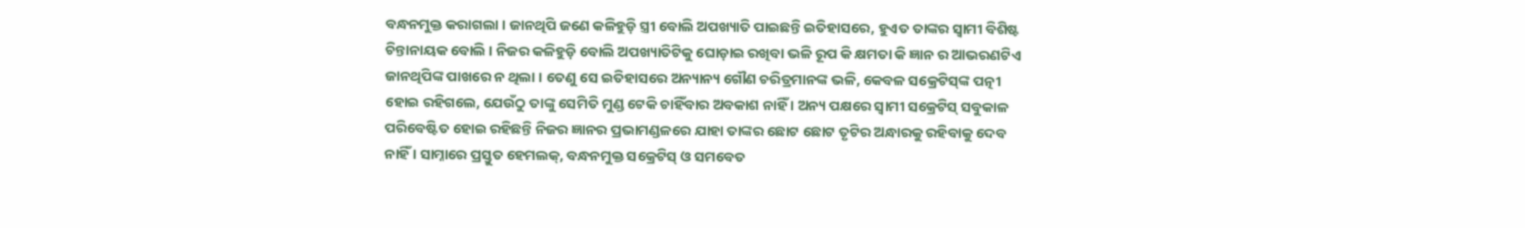ବନ୍ଧନମୁକ୍ତ କରାଗଲା । ଜାନଥିପି ଜଣେ କଳିହୁଡ଼ି ସ୍ତ୍ରୀ ବୋଲି ଅପଖ୍ୟାତି ପାଇଛନ୍ତି ଇତିହାସରେ, ହୁଏତ ତାଙ୍କର ସ୍ୱାମୀ ବିଶିଷ୍ଟ ଚିନ୍ତାନାୟକ ବୋଲି । ନିଜର କଳିହୁଡ଼ି ବୋଲି ଅପଖ୍ୟାତିଟିକୁ ଘୋଡ଼ାଇ ରଖିବା ଭଳି ରୂପ କି କ୍ଷମତା କି ଜ୍ଞାନ ର ଆଭରଣଟିଏ ଜାନଥିପିଙ୍କ ପାଖରେ ନ ଥିଲା । ତେଣୁ ସେ ଇତିହାସରେ ଅନ୍ୟାନ୍ୟ ଗୌଣ ଚରିତ୍ରମାନଙ୍କ ଭଳି, କେବଳ ସକ୍ରେଟିସ୍‌ଙ୍କ ପତ୍ନୀ ହୋଇ ରହିଗଲେ, ଯେଉଁଠୁ ତାଙ୍କୁ ସେମିତି ମୁଣ୍ଡ ଟେକି ଚାହିଁବାର ଅବକାଶ ନାହିଁ । ଅନ୍ୟ ପକ୍ଷରେ ସ୍ୱାମୀ ସକ୍ରେଟିସ୍ ସବୁକାଳ ପରିବେଷ୍ଟିତ ହୋଇ ରହିଛନ୍ତି ନିଜର ଜ୍ଞାନର ପ୍ରଭାମଣ୍ଡଳରେ ଯାହା ତାଙ୍କର ଛୋଟ ଛୋଟ ତୃଟିର ଅନ୍ଧାରକୁ ରହିବାକୁ ଦେବ ନାହିଁ । ସାମ୍ନାରେ ପ୍ରସ୍ତୁତ ହେମଲକ୍, ବନ୍ଧନମୁକ୍ତ ସକ୍ରେଟିସ୍ ଓ ସମବେତ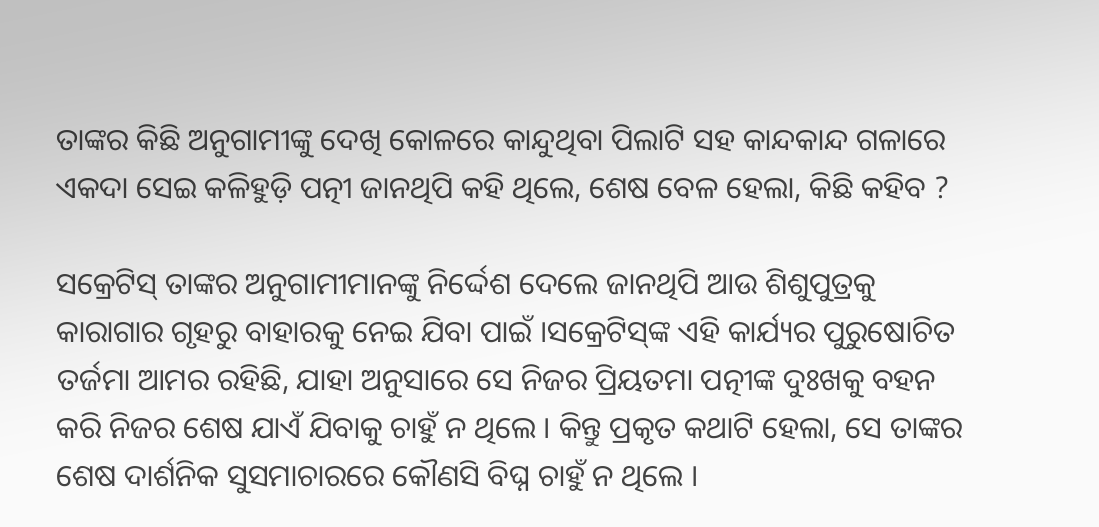ତାଙ୍କର କିଛି ଅନୁଗାମୀଙ୍କୁ ଦେଖି କୋଳରେ କାନ୍ଦୁଥିବା ପିଲାଟି ସହ କାନ୍ଦକାନ୍ଦ ଗଳାରେ ଏକଦା ସେଇ କଳିହୁଡ଼ି ପତ୍ନୀ ଜାନଥିପି କହି ଥିଲେ, ଶେଷ ବେଳ ହେଲା, କିଛି କହିବ ?

ସକ୍ରେଟିସ୍ ତାଙ୍କର ଅନୁଗାମୀମାନଙ୍କୁ ନିର୍ଦ୍ଦେଶ ଦେଲେ ଜାନଥିପି ଆଉ ଶିଶୁପୁତ୍ରକୁ କାରାଗାର ଗୃହରୁ ବାହାରକୁ ନେଇ ଯିବା ପାଇଁ ।ସକ୍ରେଟିସ୍‌ଙ୍କ ଏହି କାର୍ଯ୍ୟର ପୁରୁଷୋଚିତ ତର୍ଜମା ଆମର ରହିଛି, ଯାହା ଅନୁସାରେ ସେ ନିଜର ପ୍ରିୟତମା ପତ୍ନୀଙ୍କ ଦୁଃଖକୁ ବହନ କରି ନିଜର ଶେଷ ଯାଏଁ ଯିବାକୁ ଚାହୁଁ ନ ଥିଲେ । କିନ୍ତୁ ପ୍ରକୃତ କଥାଟି ହେଲା, ସେ ତାଙ୍କର ଶେଷ ଦାର୍ଶନିକ ସୁସମାଚାରରେ କୌଣସି ବିଘ୍ନ ଚାହୁଁ ନ ଥିଲେ ।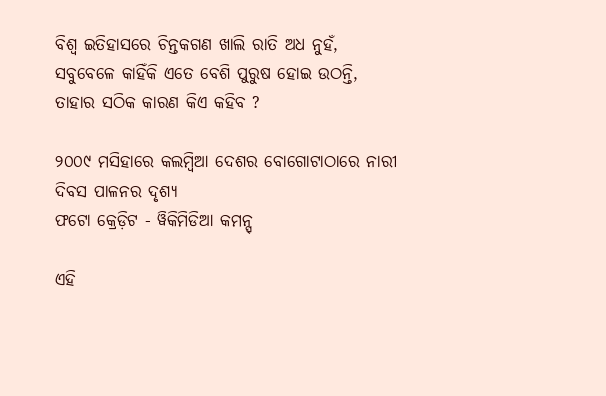ବିଶ୍ୱ ଇତିହାସରେ ଚିନ୍ତକଗଣ ଖାଲି ରାତି ଅଧ ନୁହଁ, ସବୁବେଳେ କାହିଁକି ଏତେ ବେଶି ପୁରୁଷ ହୋଇ ଉଠନ୍ତି, ତାହାର ସଠିକ କାରଣ କିଏ କହିବ ?

୨୦୦୯ ମସିହାରେ କଲମ୍ବିଆ ଦେଶର ବୋଗୋଟାଠାରେ ନାରୀ ଦିବସ ପାଳନର ଦୃଶ୍ୟ
ଫଟୋ କ୍ରେଡ଼ିଟ - ୱିକିମିଡିଆ କମନ୍ସ୍

ଏହି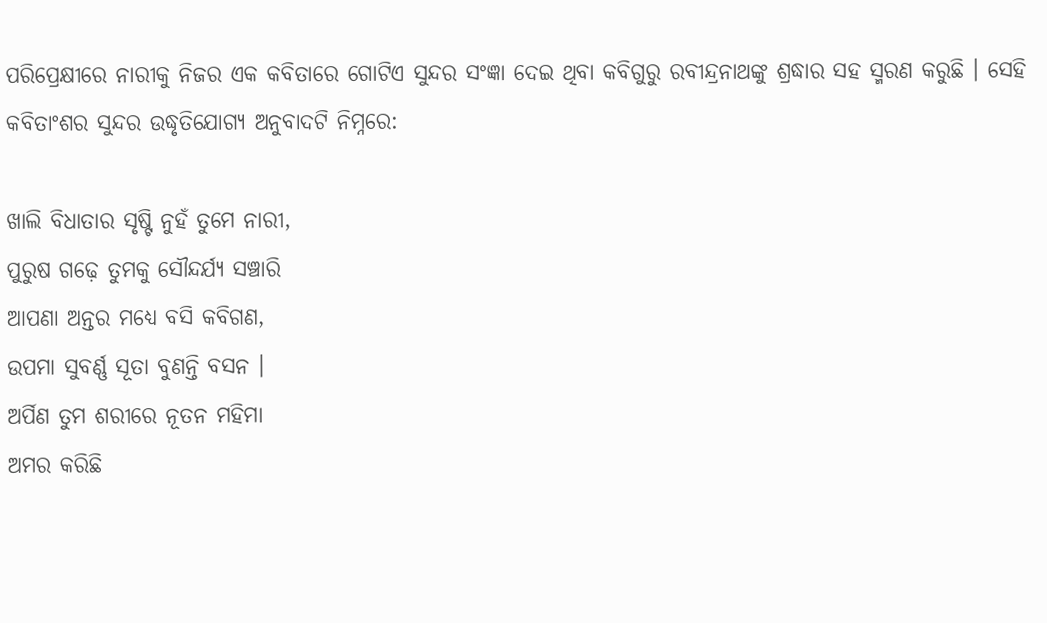ପରିପ୍ରେକ୍ଷୀରେ ନାରୀକୁ ନିଜର ଏକ କବିତାରେ ଗୋଟିଏ ସୁନ୍ଦର ସଂଜ୍ଞା ଦେଇ ଥିବା କବିଗୁରୁ ରବୀନ୍ଦ୍ରନାଥଙ୍କୁ ଶ୍ରଦ୍ଧାର ସହ ସ୍ମରଣ କରୁଛି । ସେହି କବିତାଂଶର ସୁନ୍ଦର ଉଦ୍ଧୃତିଯୋଗ୍ୟ ଅନୁବାଦଟି ନିମ୍ନରେ:

ଖାଲି ବିଧାତାର ସୃଷ୍ଟି ନୁହଁ ତୁମେ ନାରୀ,
ପୁରୁଷ ଗଢ଼େ ତୁମକୁ ସୌନ୍ଦର୍ଯ୍ୟ ସଞ୍ଚାରି
ଆପଣା ଅନ୍ତର ମଧ୍ୟେ ବସି କବିଗଣ,
ଉପମା ସୁବର୍ଣ୍ଣ ସୂତା ବୁଣନ୍ତି ବସନ ।
ଅର୍ପିଣ ତୁମ ଶରୀରେ ନୂତନ ମହିମା
ଅମର କରିଛି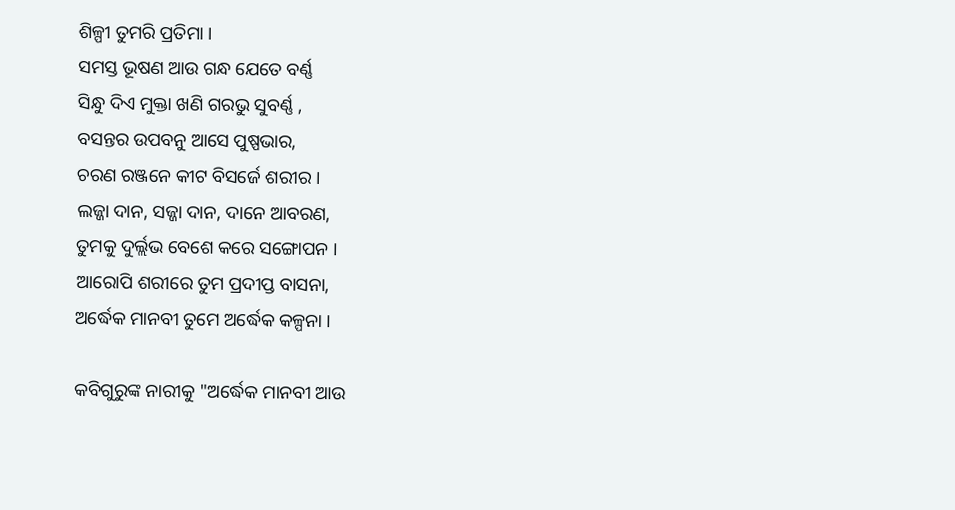ଶିଳ୍ପୀ ତୁମରି ପ୍ରତିମା ।
ସମସ୍ତ ଭୂଷଣ ଆଉ ଗନ୍ଧ ଯେତେ ବର୍ଣ୍ଣ
ସିନ୍ଧୁ ଦିଏ ମୁକ୍ତା ଖଣି ଗରଭୁ ସୁବର୍ଣ୍ଣ ,
ବସନ୍ତର ଉପବନୁ ଆସେ ପୁଷ୍ପଭାର,
ଚରଣ ରଞ୍ଜନେ କୀଟ ବିସର୍ଜେ ଶରୀର ।
ଲଜ୍ଜା ଦାନ, ସଜ୍ଜା ଦାନ, ଦାନେ ଆବରଣ,
ତୁମକୁ ଦୁର୍ଲ୍ଲଭ ବେଶେ କରେ ସଙ୍ଗୋପନ ।
ଆରୋପି ଶରୀରେ ତୁମ ପ୍ରଦୀପ୍ତ ବାସନା,
ଅର୍ଦ୍ଧେକ ମାନବୀ ତୁମେ ଅର୍ଦ୍ଧେକ କଳ୍ପନା ।

କବିଗୁରୁଙ୍କ ନାରୀକୁ "ଅର୍ଦ୍ଧେକ ମାନବୀ ଆଉ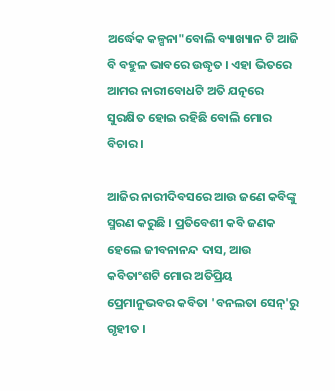ଅର୍ଦ୍ଧେକ କଳ୍ପନା"ବୋଲି ବ୍ୟାଖ୍ୟାନ ଟି ଆଜି ବି ବହୁଳ ଭାବରେ ଉଦ୍ଧୃତ । ଏହା ଭିତରେ ଆମର ନାରୀବୋଧଟି ଅତି ଯତ୍ନରେ ସୁରକ୍ଷିତ ହୋଇ ରହିଛି ବୋଲି ମୋର ବିଚାର ।

ଆଜିର ନାରୀଦିବସରେ ଆଉ ଜଣେ କବିଙ୍କୁ ସ୍ମରଣ କରୁଛି । ପ୍ରତିବେଶୀ କବି ଜଣକ ହେଲେ ଜୀବନାନନ୍ଦ ଦାସ, ଆଉ କବିତାଂଶଟି ମୋର ଅତିପ୍ରିୟ ପ୍ରେମାନୁଭବର କବିତା 'ବନଲତା ସେନ୍'ରୁ ଗୃହୀତ ।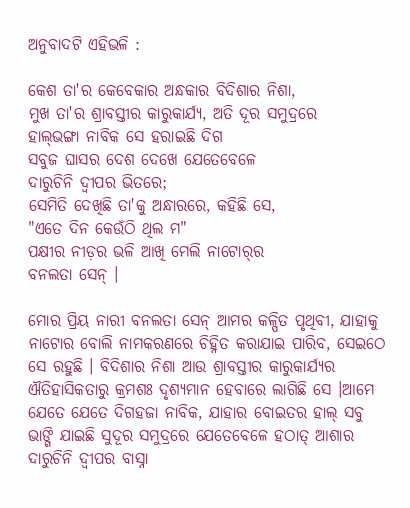ଅନୁବାଦଟି ଏହିଭଳି :

କେଶ ତା'ର କେବେକାର ଅନ୍ଧକାର ବିଦିଶାର ନିଶା,
ମୁଖ ତା'ର ଶ୍ରାବସ୍ତୀର କାରୁକାର୍ଯ୍ୟ, ଅତି ଦୂର ସମୁଦ୍ରରେ
ହାଲ୍‌ଭଙ୍ଗା ନାବିକ ସେ ହରାଇଛି ଦିଗ
ସବୁଜ ଘାସର ଦେଶ ଦେଖେ ଯେତେବେଳେ
ଦାରୁଚିନି ଦ୍ୱୀପର ଭିତରେ;
ସେମିତି ଦେଖିଛି ତା'କୁ ଅନ୍ଧାରରେ, କହିଛି ସେ,
"ଏତେ ଦିନ କେଉଁଠି ଥିଲ ମ"
ପକ୍ଷୀର ନୀଡ଼ର ଭଳି ଆଖି ମେଲି ନାଟୋର୍‌ର
ବନଲତା ସେନ୍ ।

ମୋର ପ୍ରିୟ ନାରୀ ବନଲତା ସେନ୍ ଆମର କଳ୍ପିତ ପୃଥିବୀ, ଯାହାକୁ ନାଟୋର ବୋଲି ନାମକରଣରେ ଚିହ୍ନିତ କରାଯାଇ ପାରିବ, ସେଇଠେ ସେ ରହୁଛି । ବିଦିଶାର ନିଶା ଆଉ ଶ୍ରାବସ୍ତୀର କାରୁକାର୍ଯ୍ୟର ଐତିହାସିକତାରୁ କ୍ରମଶଃ ଦୃଶ୍ୟମାନ ହେବାରେ ଲାଗିଛି ସେ ।ଆମେ ଯେତେ ଯେତେ ଦିଗହଜା ନାବିକ, ଯାହାର ବୋଇତର ହାଲ୍ ସବୁ ଭାଙ୍ଗି ଯାଇଛି ସୁଦୂର ସମୁଦ୍ରରେ ଯେତେବେଳେ ହଠାତ୍ ଆଶାର ଦାରୁଚିନି ଦ୍ୱୀପର ବାସ୍ନା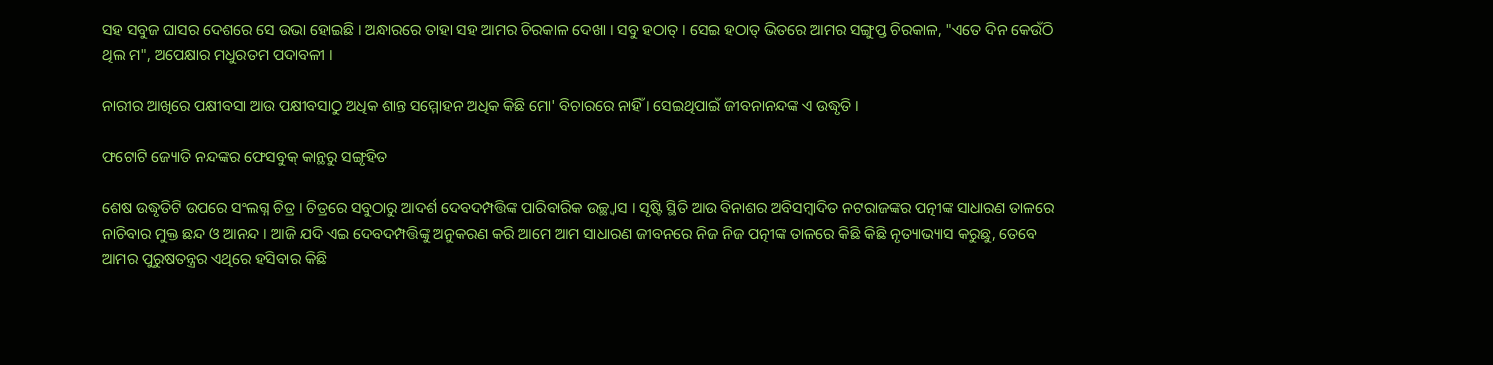ସହ ସବୁଜ ଘାସର ଦେଶରେ ସେ ଉଭା ହୋଇଛି । ଅନ୍ଧାରରେ ତାହା ସହ ଆମର ଚିରକାଳ ଦେଖା । ସବୁ ହଠାତ୍ । ସେଇ ହଠାତ୍ ଭିତରେ ଆମର ସଙ୍ଗୁପ୍ତ ଚିରକାଳ, "ଏତେ ଦିନ କେଉଁଠି ଥିଲ ମ", ଅପେକ୍ଷାର ମଧୁରତମ ପଦାବଳୀ ।

ନାରୀର ଆଖିରେ ପକ୍ଷୀବସା ଆଉ ପକ୍ଷୀବସାଠୁ ଅଧିକ ଶାନ୍ତ ସମ୍ମୋହନ ଅଧିକ କିଛି ମୋ' ବିଚାରରେ ନାହିଁ । ସେଇଥିପାଇଁ ଜୀବନାନନ୍ଦଙ୍କ ଏ ଉଦ୍ଧୃତି ।

ଫଟୋଟି ଜ୍ୟୋତି ନନ୍ଦଙ୍କର ଫେସବୁକ୍ କାନ୍ଥରୁ ସଙ୍ଗୃହିତ

ଶେଷ ଉଦ୍ଧୃତିଟି ଉପରେ ସଂଲଗ୍ନ ଚିତ୍ର । ଚିତ୍ରରେ ସବୁଠାରୁ ଆଦର୍ଶ ଦେବଦମ୍ପତ୍ତିଙ୍କ ପାରିବାରିକ ଉଚ୍ଛ୍ୱାସ । ସୃଷ୍ଟି ସ୍ଥିତି ଆଉ ବିନାଶର ଅବିସମ୍ବାଦିତ ନଟରାଜଙ୍କର ପତ୍ନୀଙ୍କ ସାଧାରଣ ତାଳରେ ନାଚିବାର ମୁକ୍ତ ଛନ୍ଦ ଓ ଆନନ୍ଦ । ଆଜି ଯଦି ଏଇ ଦେବଦମ୍ପତ୍ତିଙ୍କୁ ଅନୁକରଣ କରି ଆମେ ଆମ ସାଧାରଣ ଜୀବନରେ ନିଜ ନିଜ ପତ୍ନୀଙ୍କ ତାଳରେ କିଛି କିଛି ନୃତ୍ୟାଭ୍ୟାସ କରୁଛୁ, ତେବେ ଆମର ପୁରୁଷତନ୍ତ୍ରର ଏଥିରେ ହସିବାର କିଛି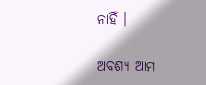ନାହିଁ ।

ଅବଶ୍ୟ ଆମ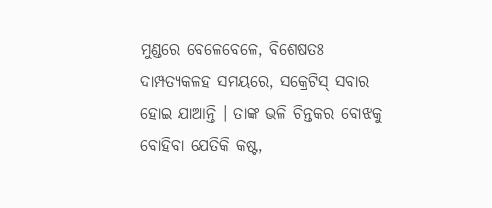ମୁଣ୍ଡରେ ବେଳେବେଳେ, ବିଶେଷତଃ ଦାମ୍ପତ୍ୟକଳହ ସମୟରେ, ସକ୍ରେଟିସ୍ ସବାର ହୋଇ ଯାଆନ୍ତି । ତାଙ୍କ ଭଳି ଚିନ୍ତକର ବୋଝକୁ ବୋହିବା ଯେତିକି କଷ୍ଟ,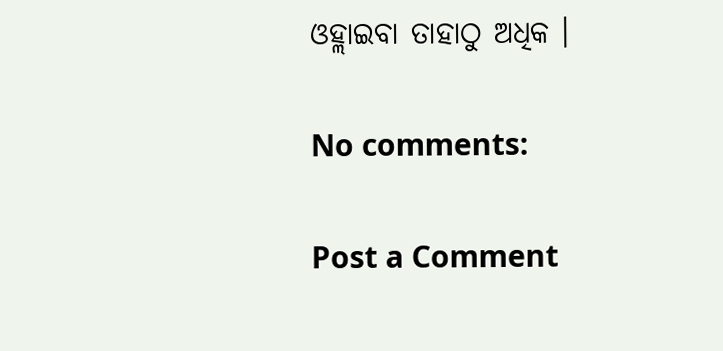ଓହ୍ଲାଇବା ତାହାଠୁ ଅଧିକ ।

No comments:

Post a Comment